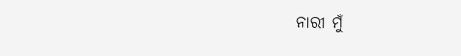ନାରୀ ମୁଁ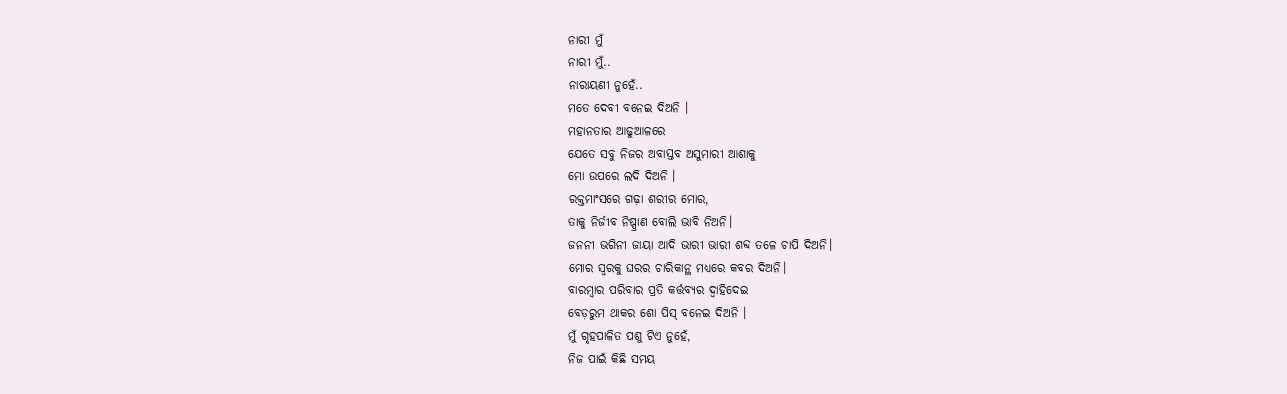ନାରୀ ମୁଁ
ନାରୀ ମୁଁ..
ନାରାୟଣୀ ନୁହେଁ..
ମତେ ଦେବୀ ବନେଇ ଦିଅନି ।
ମହାନତାର ଆଢୁଆଳରେ
ଯେତେ ସବୁ ନିଜର ଅବାସ୍ତବ ଅସୁମାରୀ ଆଶାକୁ
ମୋ ଉପରେ ଲଦି ଦିଅନି ।
ରକ୍ତମାଂସରେ ଗଢ଼ା ଶରୀର ମୋର,
ତାକୁ ନିର୍ଜୀବ ନିଷ୍ପ୍ରାଣ ବୋଲି ଭାବି ନିଅନି।
ଜନନୀ ଭଗିନୀ ଜାୟା ଆଦି ଭାରୀ ଭାରୀ ଶବ୍ଦ ତଳେ ଚାପି ଦିଅନି।
ମୋର ସ୍ଵରକୁ ଘରର ଚାରିକାନ୍ଥ ମଧ୍ୟରେ କବର ଦିଅନି।
ବାରମ୍ବାର ପରିବାର ପ୍ରତି କର୍ତ୍ତବ୍ୟର ଦ୍ୱାହିଦେଇ
ବେଡ଼ରୁମ ଥାକର ଶୋ ପିସ୍ ବନେଇ ଦିଅନି ।
ମୁଁ ଗୃହପାଳିତ ପଶୁ ଟିଏ ନୁହେଁ,
ନିଜ ପାଇଁ କିଛି ସମୟ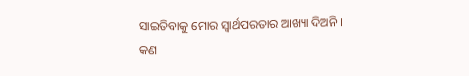ସାଇତିବାକୁ ମୋର ସ୍ବାର୍ଥପରତାର ଆଖ୍ୟା ଦିଅନି ।
କଣ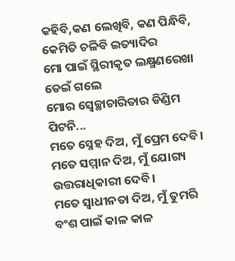କହିବି,କଣ ଲେଖିବି, କଣ ପିନ୍ଧିବି, କେମିତି ଚଳିବି ଇତ୍ୟାଦିର
ମୋ ପାଇଁ ସ୍ଥିରୀକୃତ ଲକ୍ଷ୍ମଣରେଖା ଡେଇଁ ଗଲେ
ମୋର ସ୍ୱେଚ୍ଛାଚାରିତାର ଡିଣ୍ଡିମ ପିଟନି...
ମତେ ସ୍ନେହ ଦିଅ, ମୁଁ ପ୍ରେମ ଦେବି।
ମତେ ସମ୍ମାନ ଦିଅ, ମୁଁ ଯୋଗ୍ୟ ଉତ୍ତରାଧିକାରୀ ଦେବି।
ମତେ ସ୍ଵାଧୀନତା ଦିଅ, ମୁଁ ତୁମରି ବଂଶ ପାଇଁ କାଳ କାଳ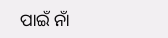ପାଇଁ ନାଁ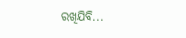ରଖିଯିବି...